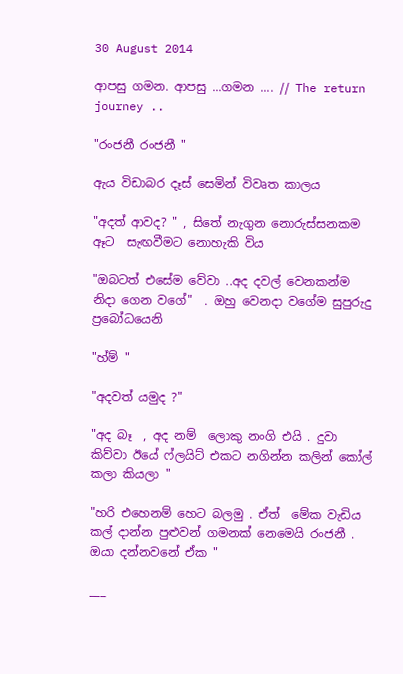30 August 2014

ආපසු ගමන. ආපසු ...ගමන .... // The return journey ..

"රංජනී රංජනී "

ඇය විඩාබර දෑස් සෙමින් විවෘත කාලය

"අදත් ආවද? " , සිතේ නැගුන නොරුස්සනකම ඈට  සැඟවීමට නොහැකි විය

"ඔබටත් එසේම වේවා ..අද දවල් වෙනකන්ම නිදා ගෙන වගේ"  . ඔහු වෙනදා වගේම සුපුරුදු ප්‍රබෝධයෙනි

"හ්ම් "

"අදවත් යමුද ?"

"අද බෑ  , අද නම්  ලොකු නංගි එයි . දුවා කිව්වා ඊයේ ෆ්ලයිට් එකට නගින්න කලින් කෝල් කලා කියලා "

"හරි එහෙනම් හෙට බලමු . ඒත්  මේක වැඩිය කල් දාන්න පුළුවන් ගමනක් නෙමෙයි රංජනී . ඔයා දන්නවනේ ඒක "

___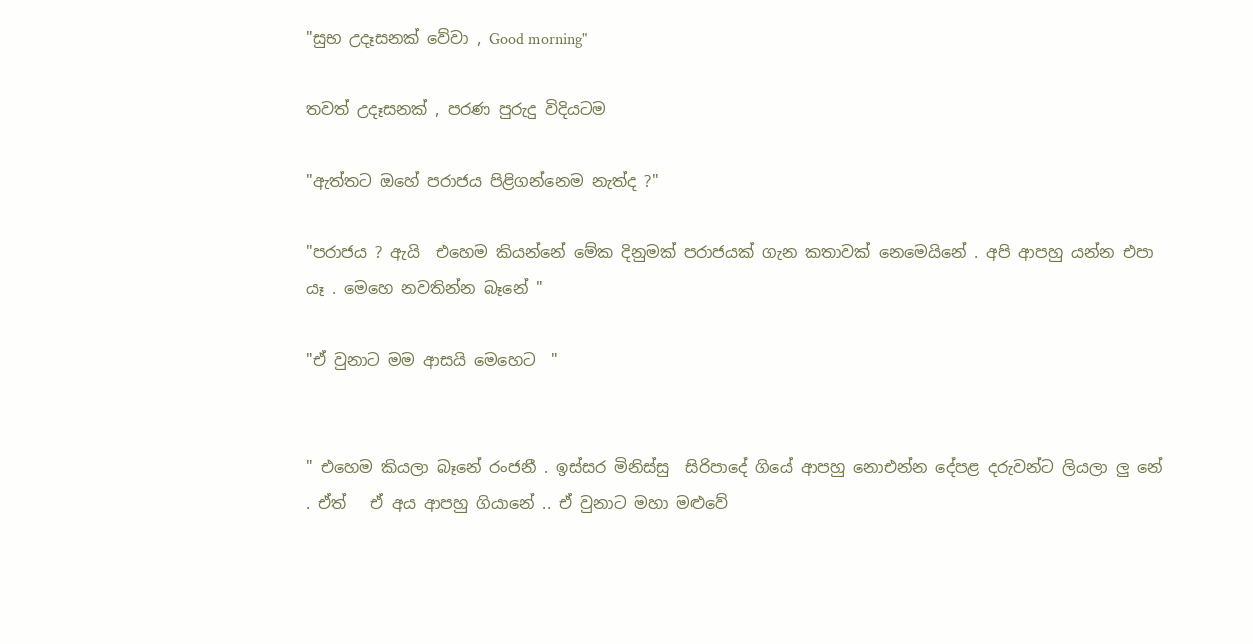"සුභ උදෑසනක් වේවා , Good morning"

තවත් උදෑසනක් , පරණ පුරුදු විදියටම

"ඇත්තට ඔහේ පරාජය පිළිගන්නෙම නැත්ද ?"

"පරාජය ? ඇයි  එහෙම කියන්නේ මේක දිනුමක් පරාජයක් ගැන කතාවක් නෙමෙයිනේ . අපි ආපහු යන්න එපා යෑ . මෙහෙ නවතින්න බෑනේ "

"ඒ වුනාට මම ආසයි මෙහෙට  "


" එහෙම කියලා බෑනේ රංජනී . ඉස්සර මිනිස්සු  සිරිපාදේ ගියේ ආපහු නොඑන්න දේපළ දරුවන්ට ලියලා ලු නේ   . ඒත්   ඒ අය ආපහු ගියානේ .. ඒ වුනාට මහා මළුවේ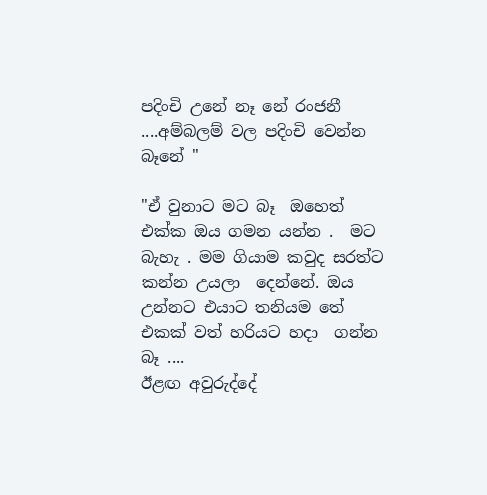පදිංචි උනේ නෑ නේ රංජනී ....අම්බලම් වල පදිංචි වෙන්න බෑනේ "

"ඒ වුනාට මට බෑ  ඔහෙත් එක්ක ඔය ගමන යන්න .  මට බැහැ . මම ගියාම කවුද සරත්ට කන්න උයලා  දෙන්නේ. ඔය උන්නට එයාට තනියම තේ  එකක් වත් හරියට හදා  ගන්න බෑ ....
ඊළඟ අවුරුද්දේ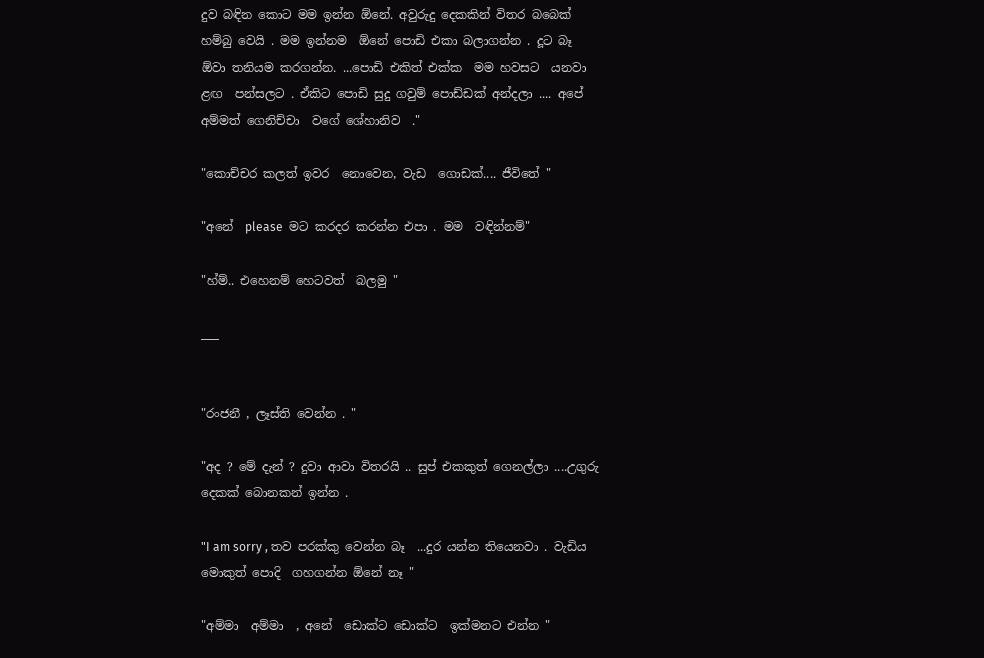දුව බඳින කොට මම ඉන්න ඕනේ. අවුරුදු දෙකකින් විතර බබෙක් හම්බු වෙයි . මම ඉන්නම  ඕනේ පොඩි එකා බලාගන්න . දූට බෑ ඕවා තනියම කරගන්න. ...පොඩි එකිත් එක්ක  මම හවසට  යනවා ළඟ  පන්සලට . ඒකිට පොඩි සුදු ගවුම් පොඩ්ඩක් අන්දලා .... අපේ අම්මත් ගෙනිච්චා  වගේ ශේහානිව  ."

"කොච්චර කලත් ඉවර  නොවෙන, වැඩ  ගොඩක්.... ජීවිතේ "

"අනේ  please  මට කරදර කරන්න එපා . මම  වඳින්නම්"

"හ්ම්.. එහෙනම් හෙටවත්  බලමු "

___


"රංජනී , ලෑස්ති වෙන්න . "

"අද ? මේ දැන් ? දුවා ආවා විතරයි .. සුප් එකකුත් ගෙනල්ලා ....උගුරු දෙකක් බොනකන් ඉන්න .

"I am sorry , තව පරක්කු වෙන්න බෑ  ...දුර යන්න තියෙනවා . වැඩිය මොකුත් පොදි  ගහගන්න ඕනේ නෑ "

"අම්මා  අම්මා  , අනේ  ඩොක්ට ඩොක්ට  ඉක්මනට එන්න "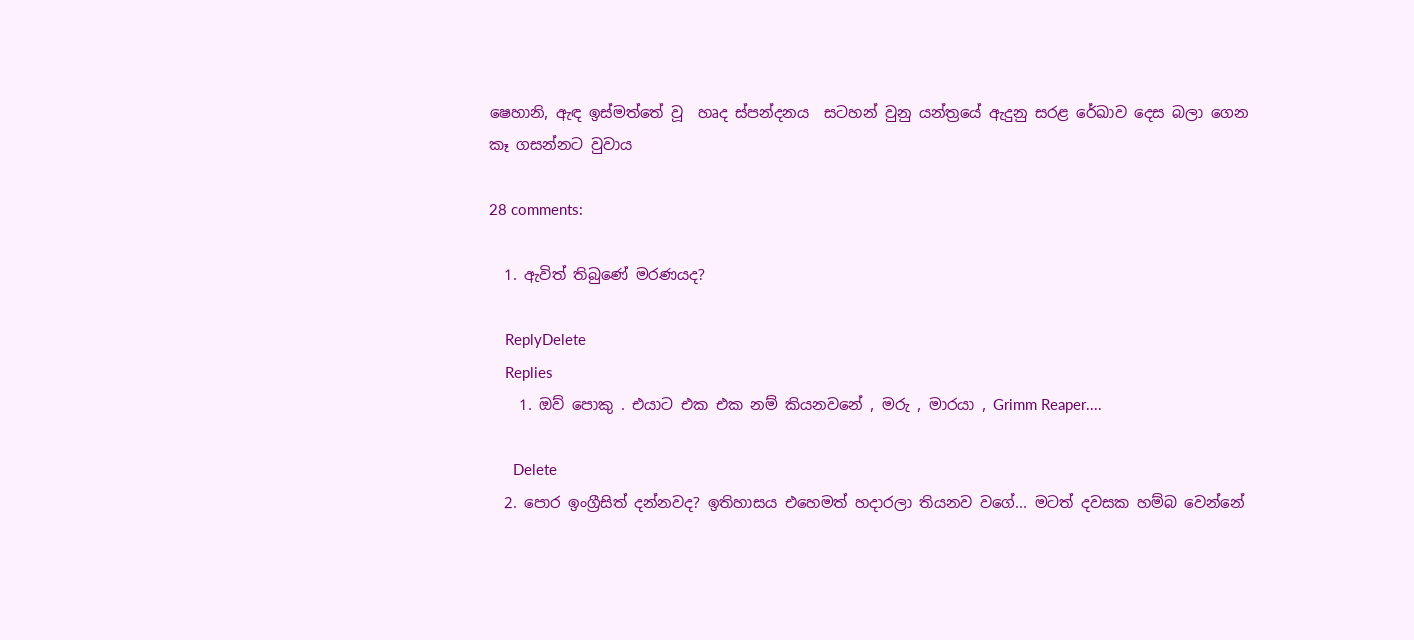ෂෙහානි, ඇඳ ඉස්මත්තේ වූ  හෘද ස්පන්දනය  සටහන් වුනු යන්ත්‍රයේ ඇදුනු සරළ රේඛාව දෙස බලා ගෙන කෑ ගසන්නට වුවාය

28 comments:

  1. ඇවිත් තිබුණේ මරණයද?

    ReplyDelete
    Replies
    1. ඔව් පොකු . එයාට එක එක නම් කියනවනේ , මරු , මාරයා , Grimm Reaper....

      Delete
  2. පොර ඉංග්‍රීසිත් දන්නවද? ඉතිහාසය එහෙමත් හදාරලා තියනව වගේ... මටත් දවසක හම්බ වෙන්නේ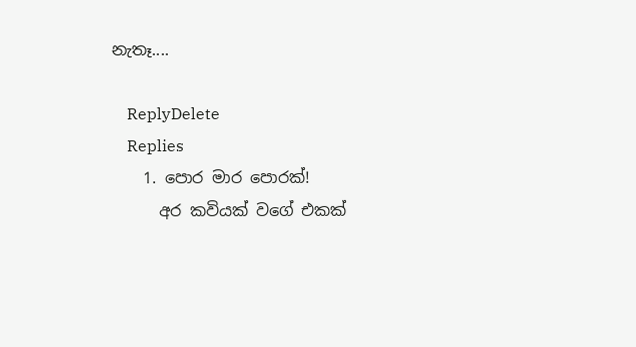නැතෑ....

    ReplyDelete
    Replies
    1. පොර මාර පොරක්!
      අර කවියක් වගේ එකක්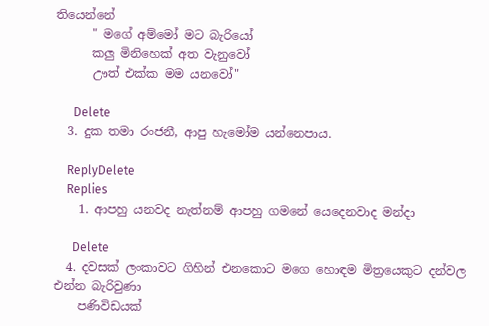තියෙන්නේ
      " මගේ අම්මෝ මට බැරියෝ
      කලු මිනිහෙක් අත වැනුවෝ
      ඌත් එක්ක මම යනවෝ"

      Delete
  3. දුක තමා රංජනී, ආපු හැමෝම යන්නෙපාය.

    ReplyDelete
    Replies
    1. ආපහු යනවද නැත්නම් ආපහු ගමනේ යෙදෙනවාද මන්දා

      Delete
  4. දවසක් ලංකාවට ගිහින් එනකොට මගෙ හොඳම මිත්‍රයෙකුට දන්වල එන්න බැරිවුණා
    පණිවිඩයක්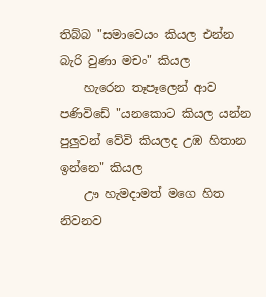තිබ්බ "සමාවෙයං කියල එන්න බැරි වුණා මචං" කියල
    හැරෙන තෑපෑලෙන් ආව පණිවිඩේ "යනකොට කියල යන්න පුලුවන් වේවි කියලද උඹ හිතාන ඉන්නෙ" කියල
    ඌ හැමදාමත් මගෙ හිත නිවනව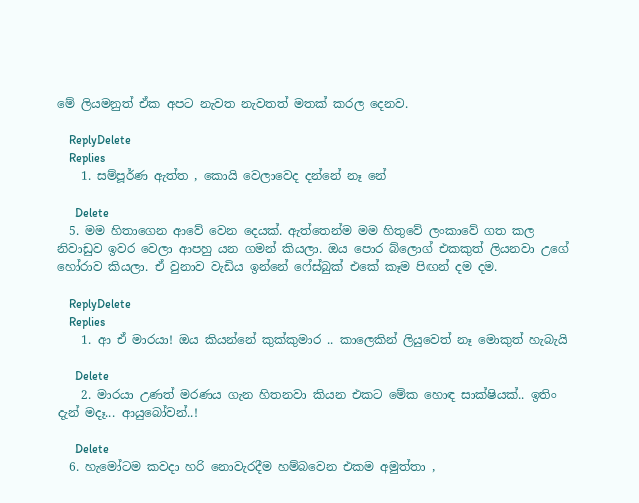මේ ලියමනුත් ඒක අපට නැවත නැවතත් මතක් කරල දෙනව.

    ReplyDelete
    Replies
    1. සම්පූර්ණ ඇත්ත , කොයි වෙලාවෙද දන්නේ නෑ නේ

      Delete
  5. මම හිතාගෙන ආවේ වෙන දෙයක්. ඇත්තෙන්ම මම හිතුවේ ලංකාවේ ගත කල නිවාඩුව ඉවර වෙලා ආපහු යන ගමන් කියලා. ඔය පොර බ්ලොග් එකකුත් ලියනවා උගේ හෝරාව කියලා. ඒ වුනාව වැඩිය ඉන්නේ ෆේස්බුක් එකේ කෑම පිඟන් දම දම.

    ReplyDelete
    Replies
    1. ආ ඒ මාරයා! ඔය කියන්නේ කුක්කුමාර .. කාලෙකින් ලියුවෙත් නෑ මොකුත් හැබැයි

      Delete
    2. මාරයා උණත් මරණය ගැන හිතනවා කියන එකට මේක හොඳ සාක්ෂියක්.. ඉතිං දැන් මදෑ... ආයුබෝවන්..!

      Delete
  6. හැමෝටම කවදා හරි නොවැරදීම හම්බවෙන එකම අමුත්තා ,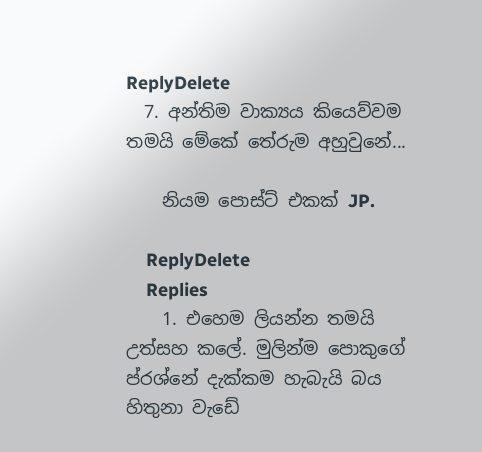ReplyDelete
  7. අන්තිම වාක්‍යය කියෙව්වම තමයි මේකේ තේරුම අහුවුනේ...

    නියම පොස්ට් එකක් JP.

    ReplyDelete
    Replies
    1. එහෙම ලියන්න තමයි උත්සහ කලේ. මුලින්ම පොකුගේ ප්රශ්නේ දැක්කම හැබැයි බය හිතුනා වැඩේ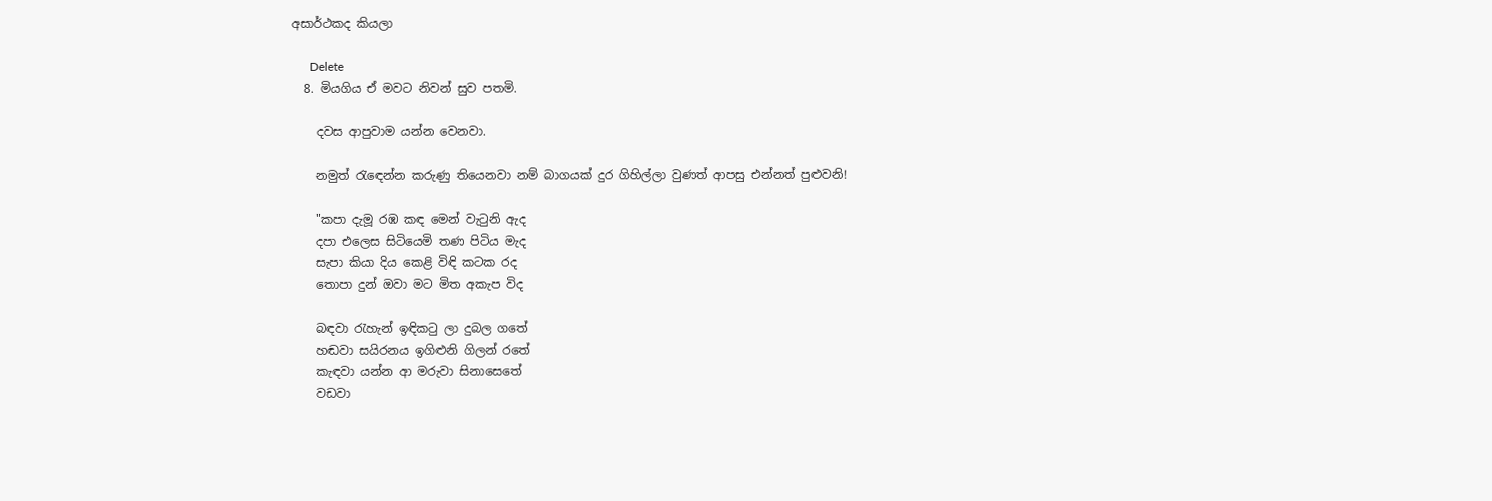අසාර්ථකද කියලා

      Delete
  8. මියගිය ඒ මවට නිවන් සුව පතමි.

    දවස ආපුවාම යන්න වෙනවා.

    නමුත් රැඳෙන්න කරුණු තියෙනවා නම් බාගයක් දුර ගිහිල්ලා වුණත් ආපසු එන්නත් පුළුවනි!

    "කපා දැමූ රඹ කඳ මෙන් වැටුනි ඇද
    දපා එලෙස සිටියෙමි තණ පිටිය මැද
    සැපා කියා දිය කෙළි විඳි කටක රද
    තොපා දුන් ඔවා මට මිත අකැප විද

    බඳවා රැහැන් ඉඳිකටු ලා දුබල ගතේ
    හඬවා සයිරනය ඉගිළුනි ගිලන් රතේ
    කැඳවා යන්න ආ මරුවා සිනාසෙතේ
    වඩවා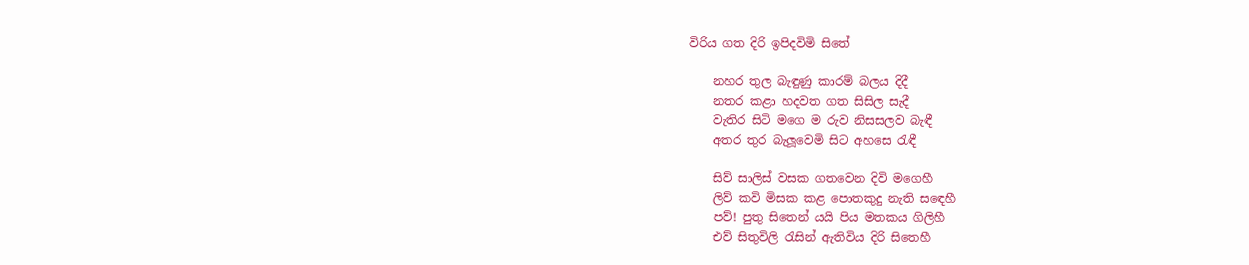විරිය ගත දිරි ඉපිදවිමි සිතේ

    නහර තුල බැඳුණු කාරම් බලය දිදී
    නතර කළා හදවත ගත සිසිල සැදී
    වැතිර සිටි මගෙ ම රුව නිසසලව බැඳී
    අතර තුර බැලූවෙමි සිට අහසෙ රැඳී

    සිව් සාලිස් වසක ගතවෙන දිවි මගෙහී
    ලිව් කවි මිසක කළ පොතකුදු නැති සඳෙහී
    පව්! පුතු සිතෙන් යයි පිය මතකය ගිලිහී
    එව් සිතුවිලි රැසින් ඇතිවිය දිරි සිතෙහී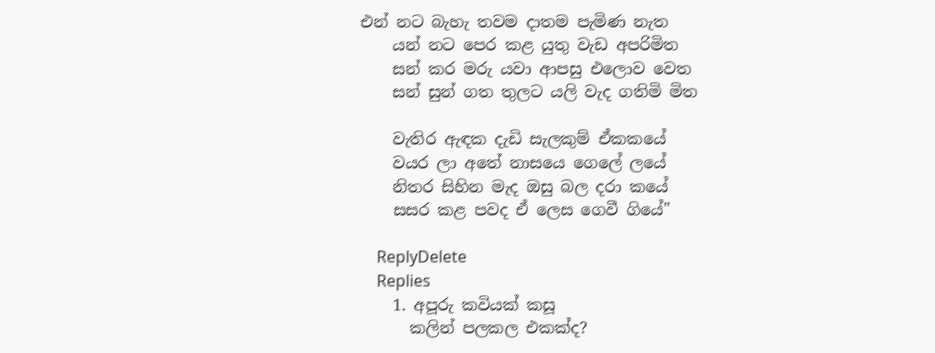එන් නට බැහැ තවම දාතම පැමිණ නැත
    යන් නට පෙර කළ යුතු වැඩ අපරිමිත
    සන් කර මරු යවා ආපසු එලොව වෙත
    සන් සුන් ගත තුලට යලි වැද ගතිමි මිත

    වැතිර ඇඳක දැඩි සැලකුම් ඒකකයේ
    වයර ලා අතේ නාසයෙ ගෙලේ ලයේ
    නිතර සිහින මැද ඔසු බල දරා කයේ
    සසර කළ පවද ඒ ලෙස ගෙවී ගියේ"

    ReplyDelete
    Replies
    1. අපූරු කවියක් කසූ
      කලින් පලකල එකක්ද?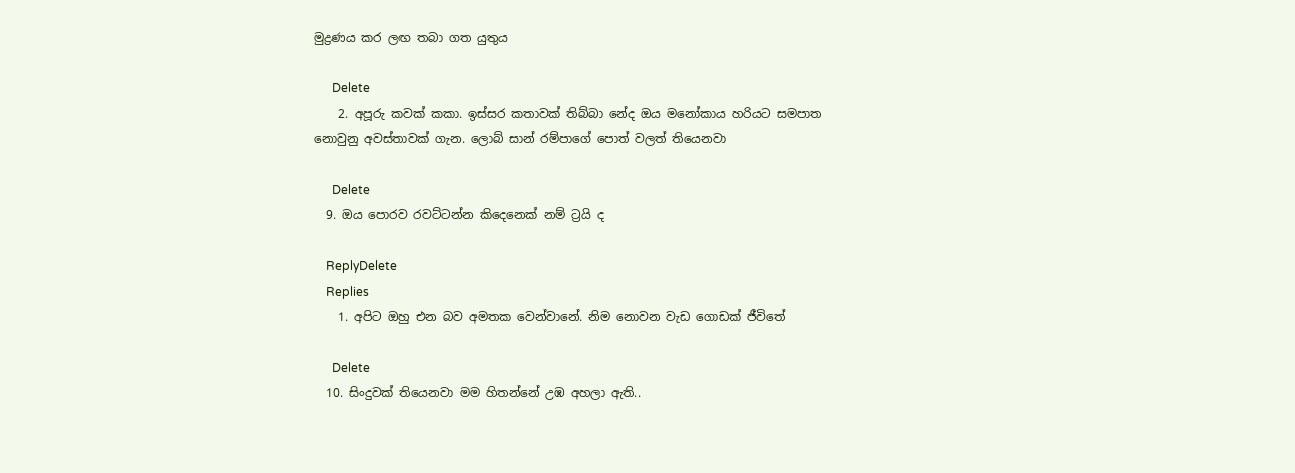මුද්‍රණය කර ලඟ තබා ගත යුතුය

      Delete
    2. අපූරු කවක් කකා. ඉස්සර කතාවක් තිබ්බා නේද ඔය මනෝකාය හරියට සමපාත නොවුනු අවස්තාවක් ගැන. ලොබ් සාන් රම්පාගේ පොත් වලත් තියෙනවා

      Delete
  9. ඔය පොරව රවට්ටන්න කිදෙනෙක් නම් ට්‍රයි ද

    ReplyDelete
    Replies
    1. අපිට ඔහු එන බව අමතක වෙන්වානේ. නිම නොවන වැඩ ගොඩක් ජීවිතේ

      Delete
  10. සිංදුවක් තියෙනවා මම හිතන්නේ උඹ අහලා ඇති..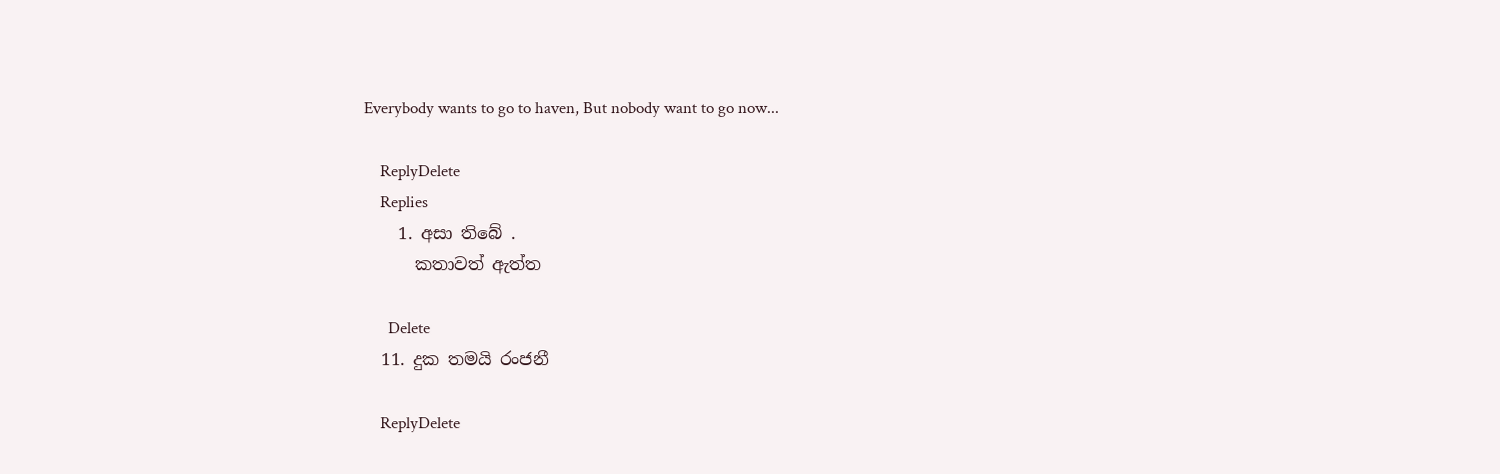Everybody wants to go to haven, But nobody want to go now...

    ReplyDelete
    Replies
    1. අසා තිබේ .
      කතාවත් ඇත්ත

      Delete
  11. දුක තමයි රංජනී

    ReplyDelete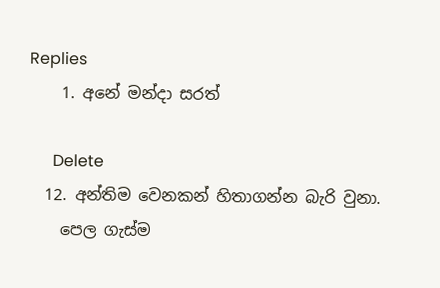Replies
    1. අනේ මන්දා සරත්

      Delete
  12. අන්තිම වෙනකන් හිතාගන්න බැරි වුනා.
    පෙල ගැස්ම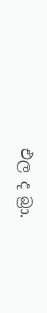එල ද බ්‍රා.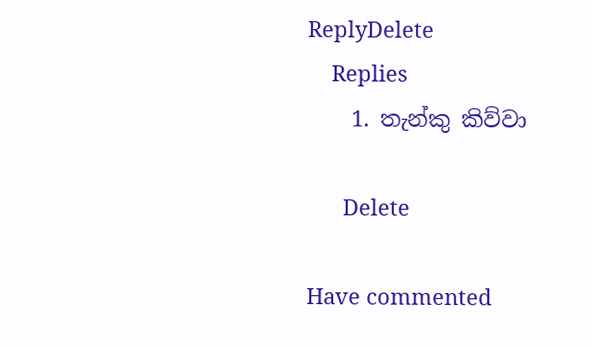ReplyDelete
    Replies
    1. තැන්කු කිව්වා

      Delete

Have commented